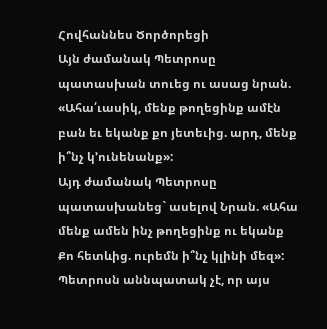Հովհաննես Ծործորեցի
Այն ժամանակ Պետրոսը պատասխան տուեց ու ասաց նրան. «Ահա՛ւասիկ, մենք թողեցինք ամէն բան եւ եկանք քո յետեւից. արդ, մենք ի՞նչ կ՚ունենանք»:
Այդ ժամանակ Պետրոսը պատասխանեց` ասելով Նրան. «Ահա մենք ամեն ինչ թողեցինք ու եկանք Քո հետևից. ուրեմն ի՞նչ կլինի մեզ»:
Պետրոսն աննպատակ չէ, որ այս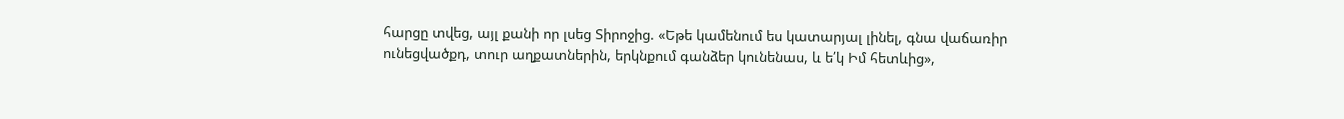հարցը տվեց, այլ քանի որ լսեց Տիրոջից. «Եթե կամենում ես կատարյալ լինել, գնա վաճառիր ունեցվածքդ, տուր աղքատներին, երկնքում գանձեր կունենաս, և ե՛կ Իմ հետևից»,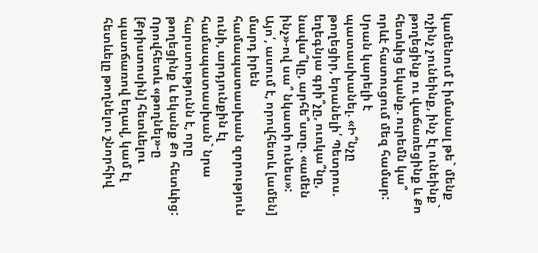կամենում է իմանալ թե` մենք ոչինչ չունեինք, ինչ էլ ունեինք` թողեցինք ու վաճառեցինք և Քո հետևից եկանք. ուրեմն կա՞ որևէ հատուցում մեզ համար: Սրան կարելի է պատասխանել. «Ի՞նչը թողեցիր, երանելի՛ Պետրոս. եղեգնյա գրի՞չը, ուռկա՞նը, նավա՞կը, արհե՞ստը. «ամեն ինչ»-ով սա՞ նկատի ունես»: Այո՛, ասում է, որովհետև [ամեն] մարդ իրեն համապատասխան զորություն ունի, արդյունքին էլ համապատասխան` նրա հարստությունն է, որը թողեցինք և եկանք Քո հետևից: Որովհետև «թողնել»-ը [Քրիստոսին] հետևելու պատճառով եղավ, կամ էլ հետևելը թողնելու շնորհիվ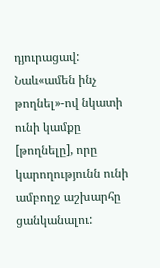դյուրացավ:
Նաև«ամեն ինչ թողնել»-ով նկատի ունի կամքը [թողնելը], որը կարողությունն ունի ամբողջ աշխարհը ցանկանալու: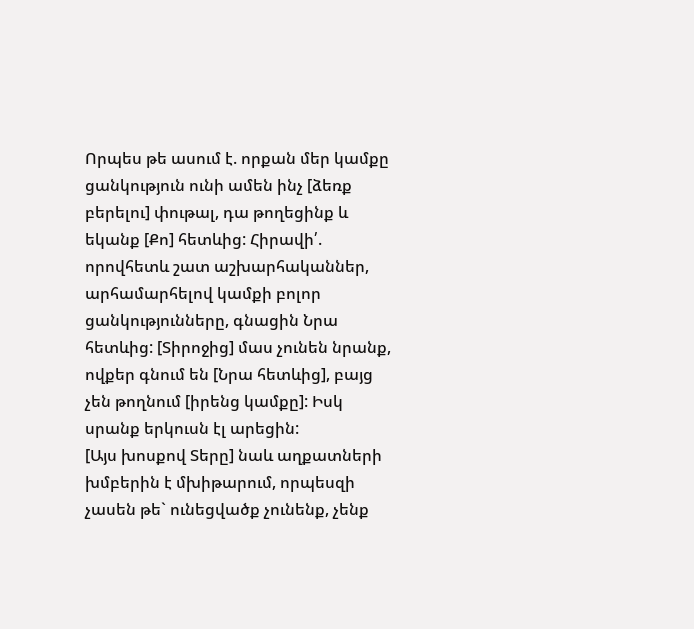Որպես թե ասում է. որքան մեր կամքը ցանկություն ունի ամեն ինչ [ձեռք բերելու] փութալ, դա թողեցինք և եկանք [Քո] հետևից: Հիրավի՛. որովհետև շատ աշխարհականներ, արհամարհելով կամքի բոլոր ցանկությունները, գնացին Նրա հետևից: [Տիրոջից] մաս չունեն նրանք, ովքեր գնում են [Նրա հետևից], բայց չեն թողնում [իրենց կամքը]: Իսկ սրանք երկուսն էլ արեցին:
[Այս խոսքով Տերը] նաև աղքատների խմբերին է մխիթարում, որպեսզի չասեն թե` ունեցվածք չունենք, չենք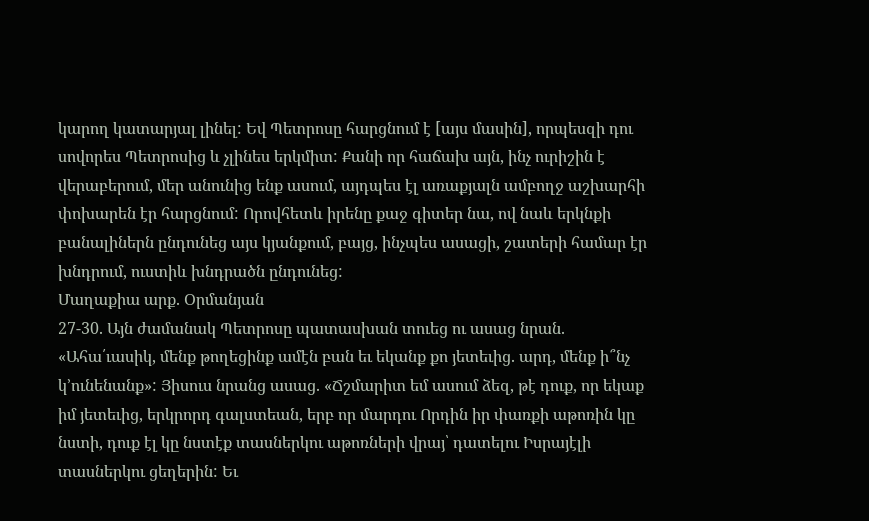կարող կատարյալ լինել: Եվ Պետրոսը հարցնում է [այս մասին], որպեսզի դու սովորես Պետրոսից և չլինես երկմիտ: Քանի որ հաճախ այն, ինչ ուրիշին է վերաբերում, մեր անունից ենք ասում, այդպես էլ առաքյալն ամբողջ աշխարհի փոխարեն էր հարցնում: Որովհետև իրենը քաջ գիտեր նա, ով նաև երկնքի բանալիներն ընդունեց այս կյանքում, բայց, ինչպես ասացի, շատերի համար էր խնդրում, ուստիև խնդրածն ընդունեց:
Մաղաքիա արք. Օրմանյան
27-30. Այն ժամանակ Պետրոսը պատասխան տուեց ու ասաց նրան. «Ահա՛ւասիկ, մենք թողեցինք ամէն բան եւ եկանք քո յետեւից. արդ, մենք ի՞նչ կ՚ունենանք»: Յիսուս նրանց ասաց. «Ճշմարիտ եմ ասում ձեզ, թէ դուք, որ եկաք իմ յետեւից, երկրորդ գալստեան, երբ որ մարդու Որդին իր փառքի աթոռին կը նստի, դուք էլ կը նստէք տասներկու աթոռների վրայ՝ դատելու Իսրայէլի տասներկու ցեղերին: Եւ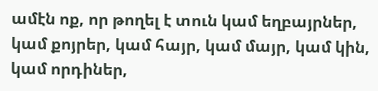ամէն ոք, որ թողել է տուն կամ եղբայրներ, կամ քոյրեր, կամ հայր, կամ մայր, կամ կին, կամ որդիներ,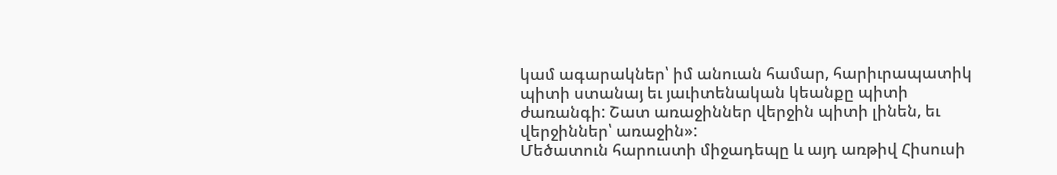կամ ագարակներ՝ իմ անուան համար, հարիւրապատիկ պիտի ստանայ եւ յաւիտենական կեանքը պիտի ժառանգի: Շատ առաջիններ վերջին պիտի լինեն, եւ վերջիններ՝ առաջին»:
Մեծատուն հարուստի միջադեպը և այդ առթիվ Հիսուսի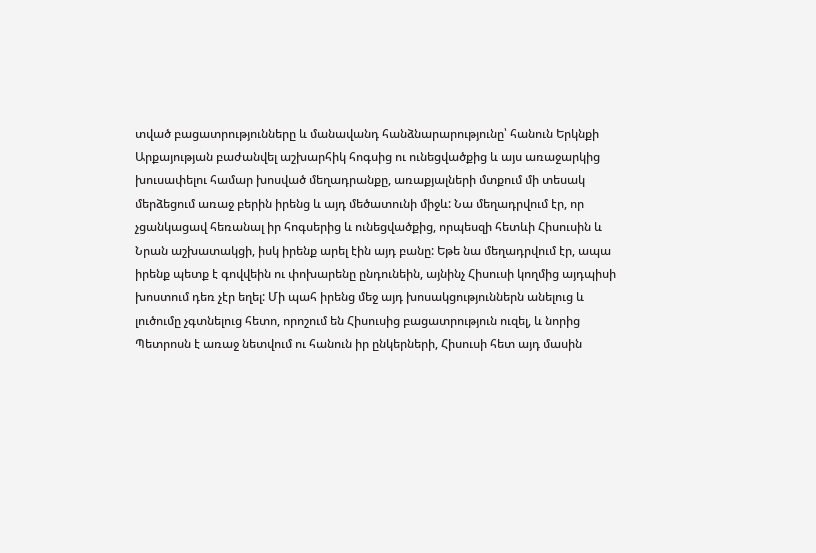տված բացատրությունները և մանավանդ հանձնարարությունը՝ հանուն Երկնքի Արքայության բաժանվել աշխարհիկ հոգսից ու ունեցվածքից և այս առաջարկից խուսափելու համար խոսված մեղադրանքը, առաքյալների մտքում մի տեսակ մերձեցում առաջ բերին իրենց և այդ մեծատունի միջև: Նա մեղադրվում էր, որ չցանկացավ հեռանալ իր հոգսերից և ունեցվածքից, որպեսզի հետևի Հիսուսին և Նրան աշխատակցի, իսկ իրենք արել էին այդ բանը: Եթե նա մեղադրվում էր, ապա իրենք պետք է գովվեին ու փոխարենը ընդունեին, այնինչ Հիսուսի կողմից այդպիսի խոստում դեռ չէր եղել: Մի պահ իրենց մեջ այդ խոսակցություններն անելուց և լուծումը չգտնելուց հետո, որոշում են Հիսուսից բացատրություն ուզել, և նորից Պետրոսն է առաջ նետվում ու հանուն իր ընկերների, Հիսուսի հետ այդ մասին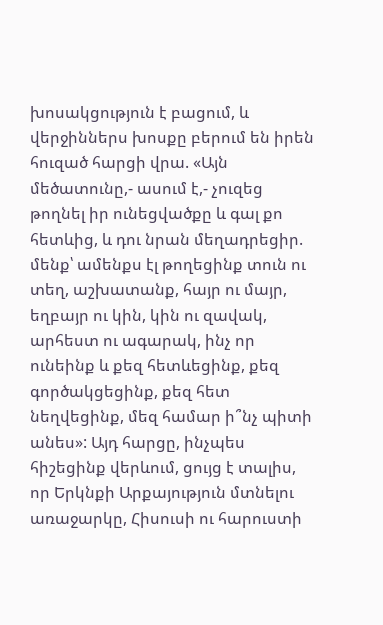խոսակցություն է բացում, և վերջիններս խոսքը բերում են իրեն հուզած հարցի վրա. «Այն մեծատունը,- ասում է,- չուզեց թողնել իր ունեցվածքը և գալ քո հետևից, և դու նրան մեղադրեցիր. մենք՝ ամենքս էլ թողեցինք տուն ու տեղ, աշխատանք, հայր ու մայր, եղբայր ու կին, կին ու զավակ, արհեստ ու ագարակ, ինչ որ ունեինք և քեզ հետևեցինք, քեզ գործակցեցինք, քեզ հետ նեղվեցինք, մեզ համար ի՞նչ պիտի անես»: Այդ հարցը, ինչպես հիշեցինք վերևում, ցույց է տալիս, որ Երկնքի Արքայություն մտնելու առաջարկը, Հիսուսի ու հարուստի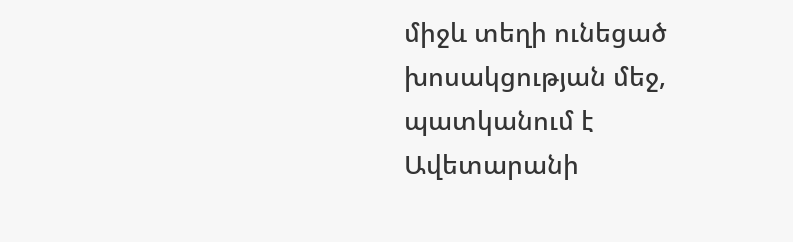միջև տեղի ունեցած խոսակցության մեջ, պատկանում է Ավետարանի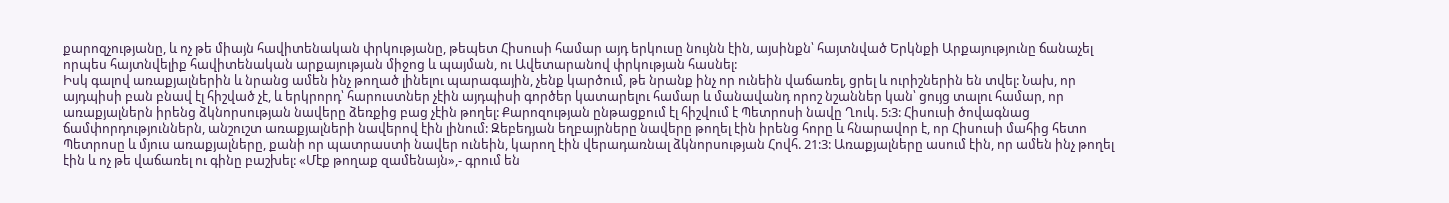քարոզչությանը, և ոչ թե միայն հավիտենական փրկությանը, թեպետ Հիսուսի համար այդ երկուսը նույնն էին, այսինքն՝ հայտնված Երկնքի Արքայությունը ճանաչել որպես հայտնվելիք հավիտենական արքայության միջոց և պայման, ու Ավետարանով փրկության հասնել:
Իսկ գալով առաքյալներին և նրանց ամեն ինչ թողած լինելու պարագային, չենք կարծում, թե նրանք ինչ որ ունեին վաճառել, ցրել և ուրիշներին են տվել: Նախ, որ այդպիսի բան բնավ էլ հիշված չէ, և երկրորդ՝ հարուստներ չէին այդպիսի գործեր կատարելու համար և մանավանդ որոշ նշաններ կան՝ ցույց տալու համար, որ առաքյալներն իրենց ձկնորսության նավերը ձեռքից բաց չէին թողել: Քարոզության ընթացքում էլ հիշվում է Պետրոսի նավը Ղուկ. 5:3: Հիսուսի ծովագնաց ճամփորդություններն, անշուշտ առաքյալների նավերով էին լինում: Զեբեդյան եղբայրները նավերը թողել էին իրենց հորը և հնարավոր է, որ Հիսուսի մահից հետո Պետրոսը և մյուս առաքյալները, քանի որ պատրաստի նավեր ունեին, կարող էին վերադառնալ ձկնորսության Հովհ. 21:3: Առաքյալները ասում էին, որ ամեն ինչ թողել էին և ոչ թե վաճառել ու գինը բաշխել: «Մէք թողաք զամենայն»,- գրում են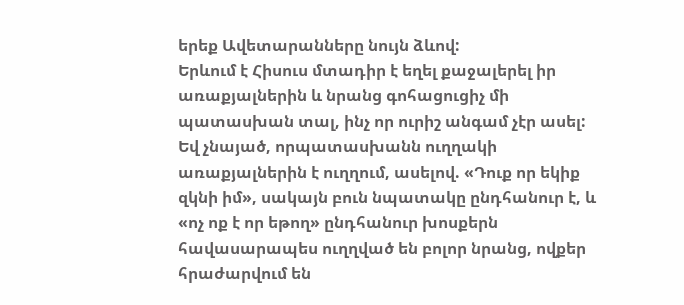երեք Ավետարանները նույն ձևով:
Երևում է Հիսուս մտադիր է եղել քաջալերել իր առաքյալներին և նրանց գոհացուցիչ մի պատասխան տալ, ինչ որ ուրիշ անգամ չէր ասել: Եվ չնայած, որպատասխանն ուղղակի առաքյալներին է ուղղում, ասելով. «Դուք որ եկիք զկնի իմ», սակայն բուն նպատակը ընդհանուր է, և «ոչ ոք է որ եթող» ընդհանուր խոսքերն հավասարապես ուղղված են բոլոր նրանց, ովքեր հրաժարվում են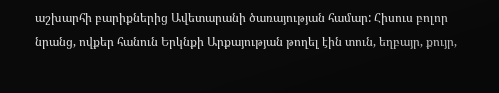աշխարհի բարիքներից Ավետարանի ծառայության համար: Հիսուս բոլոր նրանց, ովքեր հանուն Երկնքի Արքայության թողել էին տուն, եղբայր, քույր,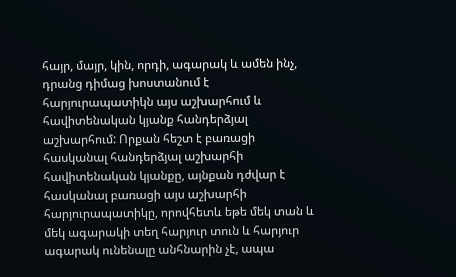հայր, մայր, կին, որդի, ագարակ և ամեն ինչ, դրանց դիմաց խոստանում է հարյուրապատիկն այս աշխարհում և հավիտենական կյանք հանդերձյալ աշխարհում: Որքան հեշտ է բառացի հասկանալ հանդերձյալ աշխարհի հավիտենական կյանքը, այնքան դժվար է հասկանալ բառացի այս աշխարհի հարյուրապատիկը, որովհետև եթե մեկ տան և մեկ ագարակի տեղ հարյուր տուն և հարյուր ագարակ ունենալը անհնարին չէ, ապա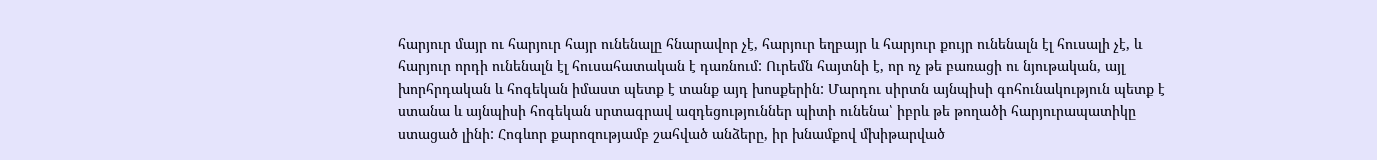հարյուր մայր ու հարյուր հայր ունենալը հնարավոր չէ, հարյուր եղբայր և հարյուր քույր ունենալն էլ հուսալի չէ, և հարյուր որդի ունենալն էլ հուսահատական է դառնում: Ուրեմն հայտնի է, որ ոչ թե բառացի ու նյութական, այլ խորհրդական և հոգեկան իմաստ պետք է տանք այդ խոսքերին: Մարդու սիրտն այնպիսի գոհունակություն պետք է ստանա և այնպիսի հոգեկան սրտագրավ ազդեցություններ պիտի ունենա՝ իբրև թե թողածի հարյուրապատիկը ստացած լինի: Հոգևոր քարոզությամբ շահված անձերը, իր խնամքով մխիթարված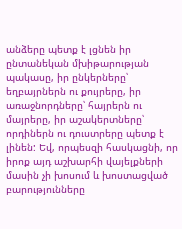անձերը պետք է լցնեն իր ընտանեկան մխիթարության պակասը, իր ընկերները՝ եղբայրներն ու քույրերը, իր առաջնորդները՝ հայրերն ու մայրերը, իր աշակերտները՝ որդիներն ու դուստրերը պետք է լինեն: Եվ, որպեսզի հասկացնի, որ իրոք այդ աշխարհի վայելքների մասին չի խոսում և խոստացված բարությունները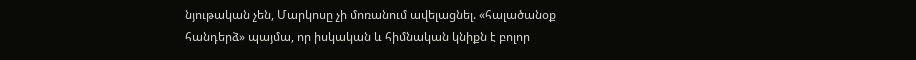նյութական չեն, Մարկոսը չի մոռանում ավելացնել. «հալածանօք հանդերձ» պայմա, որ իսկական և հիմնական կնիքն է բոլոր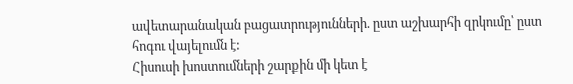ավետարանական բացատրությունների. ըստ աշխարհի զրկումը՝ ըստ հոգու վայելումն է:
Հիսուսի խոստումների շարքին մի կետ է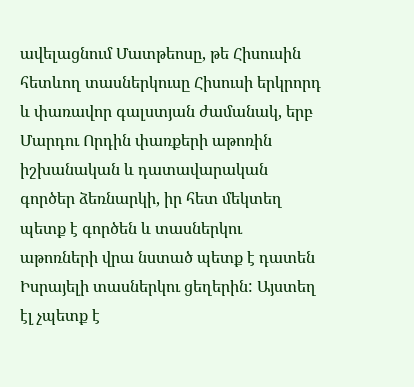ավելացնում Մատթեոսը, թե Հիսուսին հետևող տասներկուսը Հիսուսի երկրորդ և փառավոր գալստյան ժամանակ, երբ Մարդու Որդին փառքերի աթոռին իշխանական և դատավարական գործեր ձեռնարկի, իր հետ մեկտեղ պետք է գործեն և տասներկու աթոռների վրա նստած պետք է դատեն Իսրայելի տասներկու ցեղերին: Այստեղ էլ չպետք է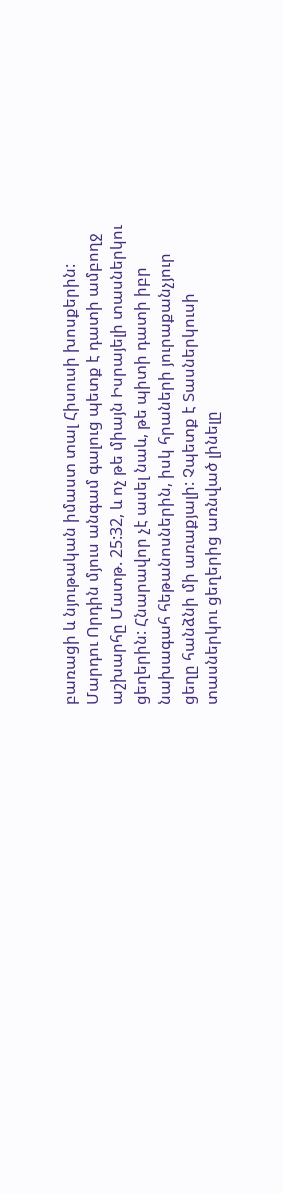բառացի և նյութական իմաստ տալ Հիսուսի խոսքերին: Մարդու Որդին մյուս անգամ գալուց պետք է դատի ամբողջ աշխարհը Մատթ. 25:32, և ոչ թե միայն Իսրայելի տասներկու ցեղերին: Հնարավոր չէ ասել նաև, թե պիտի դատի իբր նախագահ հեթանոսներին, իսկ հրաների յուրաքանչյուր ցեղը հանձնի մի առաքյալի: Չպետք է Տասներկուսի տասներկու ցեղերից առնված լինելը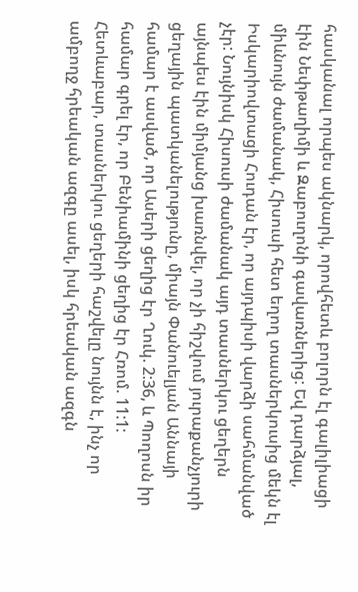հասկանալ որպես ակնարկ, որովհետև բոլորն էլ գալիլիացի էին Նեփթաղիմի և Զաբուղոնի գավառներից: Եվ դարձյալ, միևնույն ժամանակ, Հիսուսի հետ եղող տասներկուսից մեկն էլ Իսկարիովտացի Հուդան էր, որ այդպիսի վարձի սահմանված չէր: Նույնիսկ Հիսուսի ժամանակ այդ տասներկու ցեղերն այնպես էին միմյանց խառնվել, որ չի հիշվում յուրաքանչյուրի ցեղային պատկանելությունը, միայն Փանուելյան Աննայի համար է ասված, որ Ասերի ցեղից էր Ղուկ. 2:36, և Պողոսն իր համար գրել էր, որ Բենիամինի ցեղից էր Հռոմ. 11:1: Հետևաբար, տասներկու ցեղերի հաշվելը նույնն է, ինչ որ ամբողջ հրեական ազգը ասել, իսկ հրեական ազգն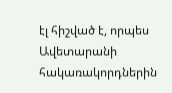էլ հիշված է, որպես Ավետարանի հակառակորդներին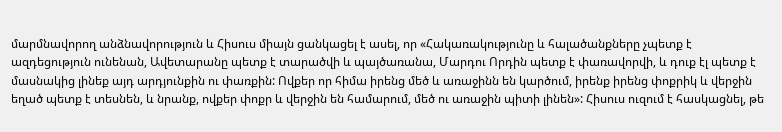մարմնավորող անձնավորություն և Հիսուս միայն ցանկացել է ասել, որ «Հակառակությունը և հալածանքները չպետք է ազդեցություն ունենան, Ավետարանը պետք է տարածվի և պայծառանա, Մարդու Որդին պետք է փառավորվի, և դուք էլ պետք է մասնակից լինեք այդ արդյունքին ու փառքին: Ովքեր որ հիմա իրենց մեծ և առաջինն են կարծում, իրենք իրենց փոքրիկ և վերջին եղած պետք է տեսնեն, և նրանք, ովքեր փոքր և վերջին են համարում, մեծ ու առաջին պիտի լինեն»: Հիսուս ուզում է հասկացնել, թե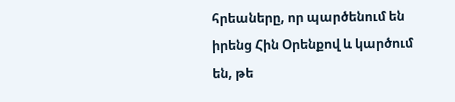հրեաները, որ պարծենում են իրենց Հին Օրենքով և կարծում են, թե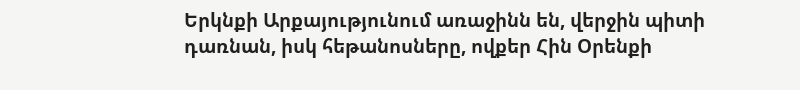Երկնքի Արքայությունում առաջինն են, վերջին պիտի դառնան, իսկ հեթանոսները, ովքեր Հին Օրենքի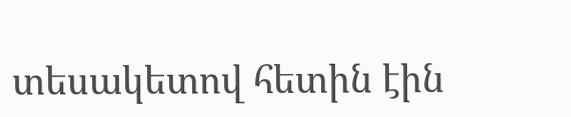տեսակետով հետին էին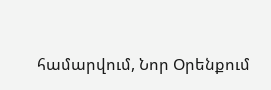համարվում, Նոր Օրենքում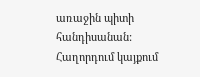առաջին պիտի հանդիսանան:
Հաղորդում կայքում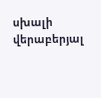սխալի վերաբերյալ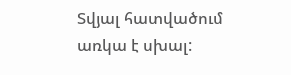Տվյալ հատվածում առկա է սխալ: